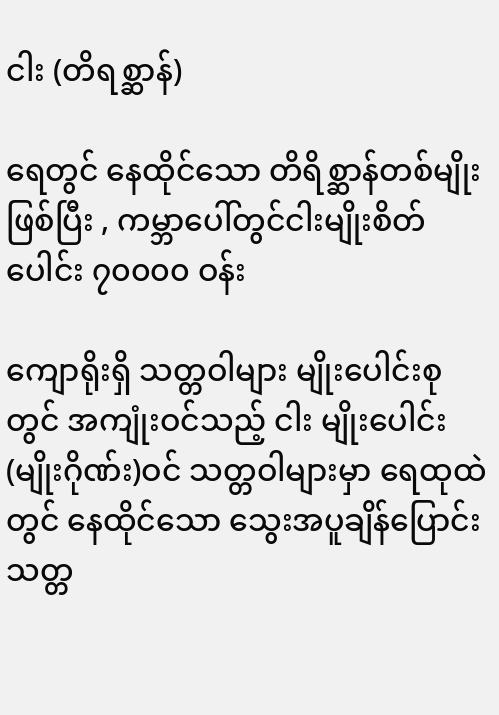ငါး (တိရစ္ဆာန်)

ရေတွင် နေထိုင်သော တိရိစ္ဆာန်တစ်မျိုးဖြစ်ပြီး , ကမ္ဘာပေါ်တွင်ငါးမျိုးစိတ်ပေါင်း ၇၀၀၀၀ ဝန်း

ကျောရိုးရှိ သတ္တဝါများ မျိုးပေါင်းစုတွင် အကျုံးဝင်သည့် ငါး မျိုးပေါင်း(မျိုးဂိုဏ်း)ဝင် သတ္တဝါများမှာ ရေထုထဲတွင် နေထိုင်သော သွေးအပူချိန်ပြောင်း သတ္တ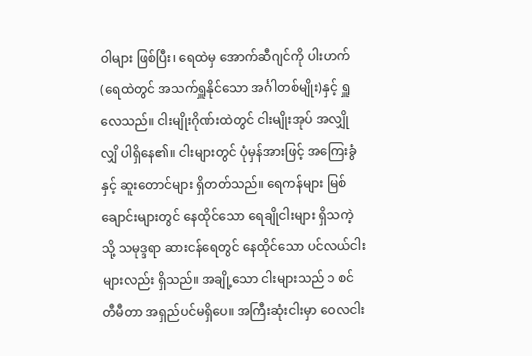ဝါများ ဖြစ်ပြီး၊ ရေထဲမှ အောက်ဆီဂျင်ကို ပါးဟက် (ရေထဲတွင် အသက်ရှူနိုင်သော အင်္ဂါတစ်မျိုး)နှင့် ရှူလေသည်။ ငါးမျိုးဂိုဏ်းထဲတွင် ငါးမျိုးအုပ် အလျှိုလျှိ ပါရှိ‌နေ၏။ ငါးများတွင် ပုံမှန်အားဖြင့် အကြေးခွံ နှင့် ဆူးတောင်များ ရှိတတ်သည်။ ရေကန်များ မြစ်ချောင်းများတွင် နေထိုင်သော ရေချိုငါးများ ရှိသကဲ့သို့ သမုဒ္ဒရာ ဆားငန်ရေတွင် နေထိုင်သော ပင်လယ်ငါးများလည်း ရှိသည်။ အချို့သော ငါးများသည် ၁ စင်တီမီတာ အရှည်ပင်မရှိပေ။ အကြီးဆုံးငါးမှာ ဝေလငါး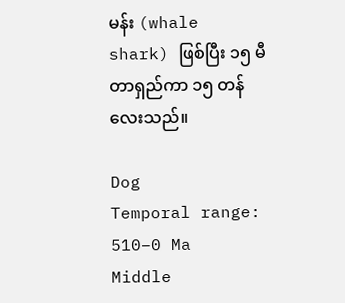မန်း (whale shark) ဖြစ်ပြီး ၁၅ မီတာရှည်ကာ ၁၅ တန်လေးသည်။

Dog
Temporal range: 510–0 Ma
Middle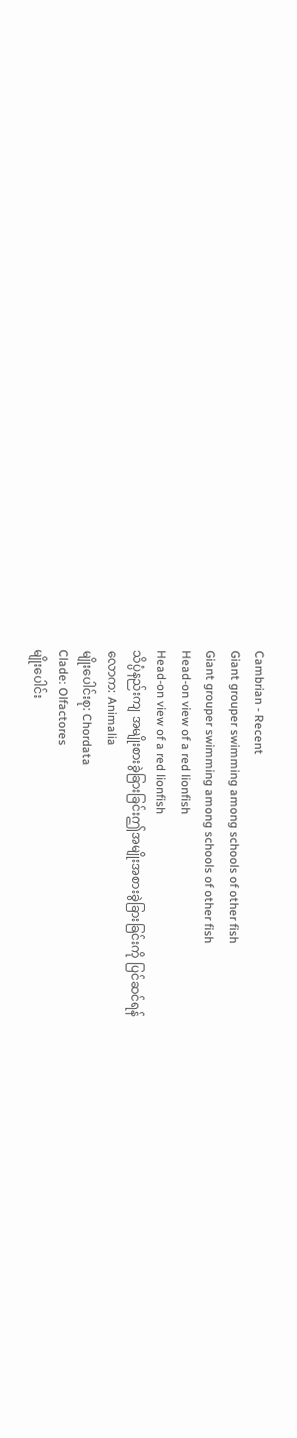Cambrian - Recent
Giant grouper swimming among schools of other fish
Giant grouper swimming among schools of other fish
Head-on view of a red lionfish
Head-on view of a red lionfish
သိပ္ပံနည်းကျ အမျိုးစားခွဲခြားခြင်းဤအမျိုးအစားခွဲခြားခြင်းကို ပြင်ဆင်ရန်
လောက: Animalia
မျိုးပေါင်းစု: Chordata
Clade: Olfactores
မျိုးပေါင်း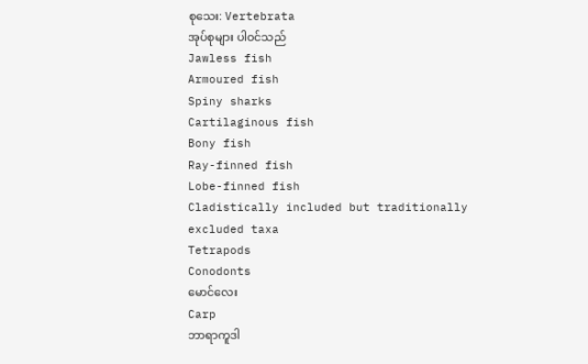စုသေး: Vertebrata
အုပ်စုများ ပါဝင်သည်
Jawless fish
Armoured fish
Spiny sharks
Cartilaginous fish
Bony fish
Ray-finned fish
Lobe-finned fish
Cladistically included but traditionally excluded taxa
Tetrapods
Conodonts
မောင်လေး
Carp
ဘာရာကူဒါ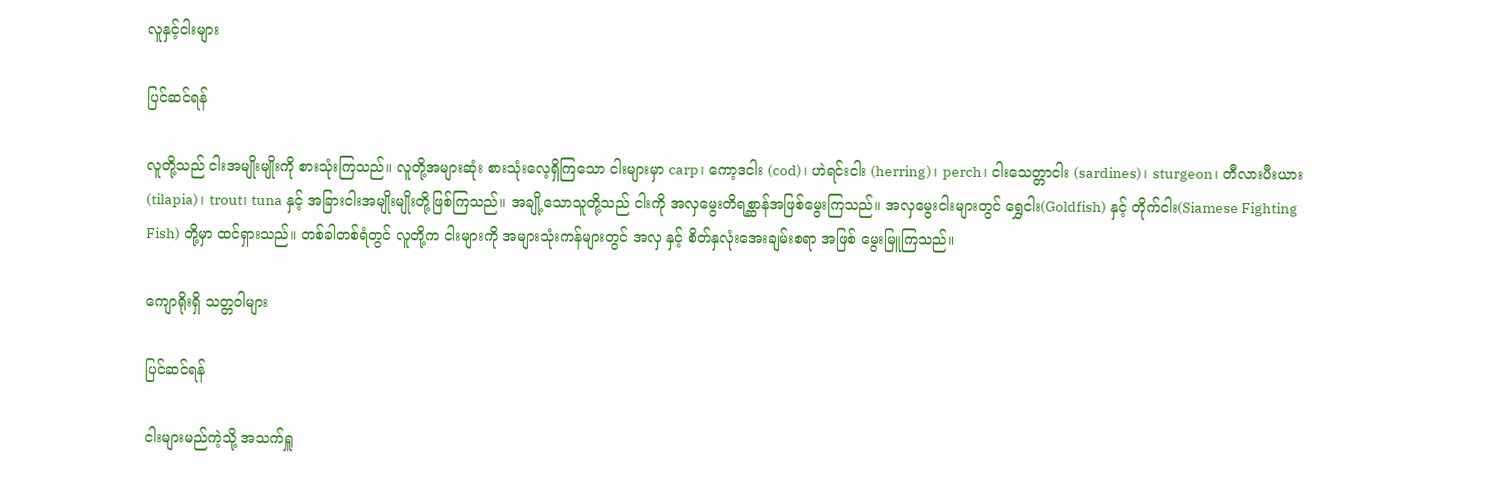လူနှင့်ငါးများ

ပြင်ဆင်ရန်

လူတို့သည် ငါးအမျိုးမျိုးကို စားသုံးကြသည်။ လူတို့အများဆုံး စားသုံးလေ့ရှိကြသော ငါးများမှာ carp၊ ကော့ဒငါး (cod)၊ ဟဲရင်းငါး (herring)၊ perch၊ ငါးသေတ္တာငါး (sardines)၊ sturgeon၊ တီလားပီးယား (tilapia)၊ trout၊ tuna နှင့် အခြားငါးအမျိုးမျိုးတို့ဖြစ်ကြသည်။ အချို့သောသူတို့သည် ငါးကို အလှမွေးတိရစ္ဆာန်အဖြစ်မွေးကြသည်။ အလှမွေးငါးများတွင် ရွှေငါး(Goldfish) နှင့် တိုက်ငါး(Siamese Fighting Fish) တို့မှာ ထင်ရှားသည်။ တစ်ခါတစ်ရံတွင် လူတို့က ငါးများကို အများသုံးကန်များတွင် အလှ နှင့် စိတ်နှလုံးအေးချမ်းစရာ အဖြစ် မွေးမြူကြသည်။

ကျောရိုးရှိ သတ္တဝါများ

ပြင်ဆင်ရန်

ငါးများမည်ကဲ့သို့ အသက်ရှူ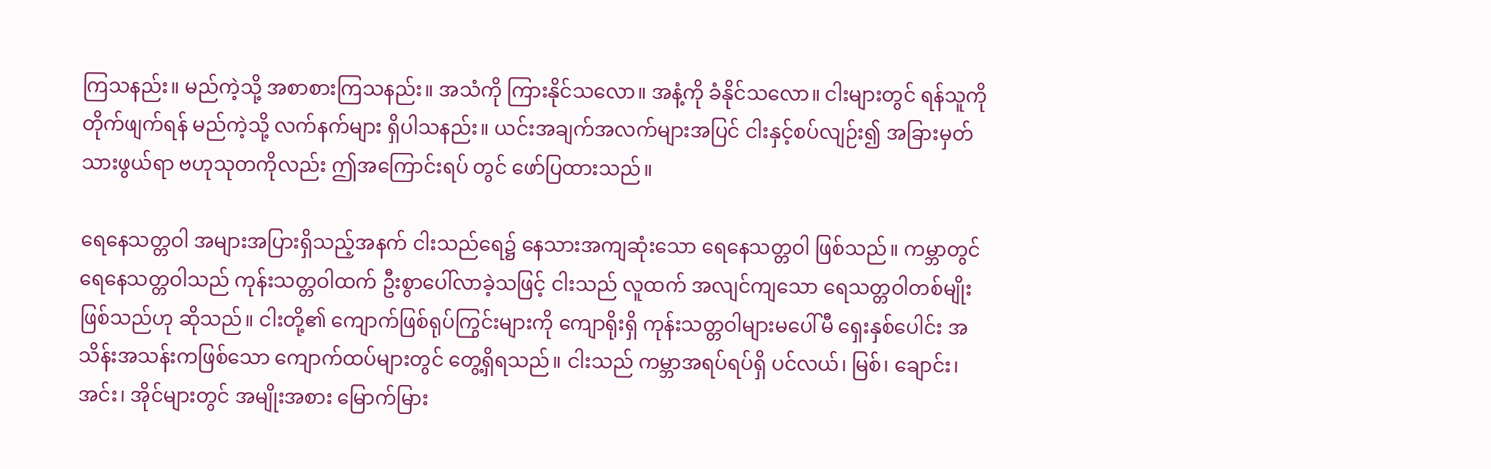ကြသနည်း။ မည်ကဲ့သို့ အစာစားကြသနည်း။ အသံကို ကြားနိုင်သလော။ အနံ့ကို ခံနိုင်သလော။ ငါးများတွင် ရန်သူကို တိုက်ဖျက်ရန် မည်ကဲ့သို့ လက်နက်များ ရှိပါသနည်း။ ယင်းအချက်အလက်များအပြင် ငါးနှင့်စပ်လျဉ်း၍ အခြားမှတ်သားဖွယ်ရာ ဗဟုသုတကိုလည်း ဤအကြောင်းရပ် တွင် ဖော်ပြထားသည်။

ရေနေသတ္တဝါ အများအပြားရှိသည့်အနက် ငါးသည်‌ရေ၌ နေသားအကျဆုံးသော ရေနေသတ္တဝါ ဖြစ်သည်။ ကမ္ဘာတွင် ရေနေသတ္တဝါသည် ကုန်းသတ္တဝါထက် ဦးစွာပေါ်လာခဲ့သဖြင့် ငါးသည် လူထက် အလျင်ကျသော ရေသတ္တဝါတစ်မျိုး ဖြစ်သည်ဟု ဆိုသည်။ ငါးတို့၏ ကျောက်ဖြစ်ရုပ်ကြွင်းများကို ကျောရိုးရှိ ကုန်းသတ္တဝါများမပေါ်မီ ရှေးနှစ်ပေါင်း အသိန်းအသန်းကဖြစ်သော ကျောက်ထပ်များတွင် တွေ့ရှိရသည်။ ငါးသည် ကမ္ဘာအရပ်ရပ်ရှိ ပင်လယ်၊ မြစ်၊ ချောင်း၊ အင်း၊ အိုင်များတွင် အမျိုးအစား မြောက်မြား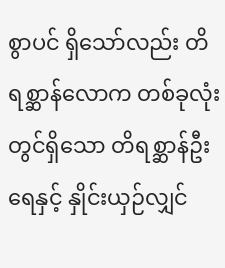စွာပင် ရှိသော်လည်း တိရစ္ဆာန်လောက တစ်ခုလုံးတွင်ရှိသော တိရစ္ဆာန်ဦးရေနှင့် နှိုင်းယှဉ်လျှင်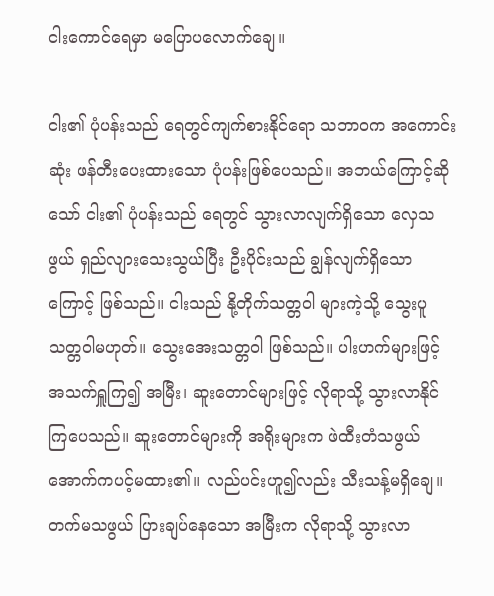ငါးကောင်ရေမှာ မပြောပလောက်ချေ။

ငါး၏ ပုံပန်းသည် ရေတွင်ကျက်စားနိုင်ရော သဘာဝက အကောင်းဆုံး ဖန်တီးပေးထားသော ပုံပန်းဖြစ်ပေသည်။ အဘယ်ကြောင့်ဆိုသော် ငါး၏ ပုံပန်းသည် ရေတွင် သွားလာလျက်ရှိသော လှေသဖွယ် ရှည်လျားသေးသွယ်ပြီး ဦးပိုင်းသည် ချွန်လျက်ရှိသောကြောင့် ဖြစ်သည်။ ငါးသည် နို့တိုက်သတ္တဝါ များကဲ့သို့ သွေးပူသတ္တဝါမဟုတ်။ သွေးအေးသတ္တဝါ ဖြစ်သည်။ ပါးဟက်များဖြင့် အသက်ရှူကြ၍ အမြီး၊ ဆူးတောင်များဖြင့် လိုရာသို့ သွားလာနိုင်ကြပေသည်။ ဆူးတောင်များကို အရိုးများက ဖဲထီးတံသဖွယ် အောက်ကပင့်မထား၏။ လည်ပင်းဟူ၍လည်း သီးသန့်မရှိချေ။ တက်မသဖွယ် ပြားချပ်နေသော အမြီးက လိုရာသို့ သွားလာ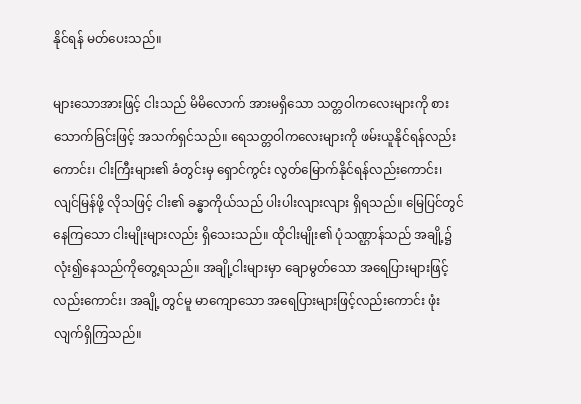နိုင်ရန် မတ်ပေးသည်။

များသောအားဖြင့် ငါးသည် မိမိလောက် အားမရှိသော သတ္တဝါကလေးများကို စားသောက်ခြင်းဖြင့် အသက်ရှင်သည်။ ရေသတ္တဝါကလေးများကို ဖမ်းယူနိုင်ရန်လည်းကောင်း၊ ငါးကြီးများ၏ ခံတွင်းမှ ရှောင်ကွင်း လွတ်မြောက်နိုင်ရန်လည်းကောင်း၊ လျင်မြန်ဖို့ လိုသဖြင့် ငါး၏ ခန္ဓာကိုယ်သည် ပါးပါးလျားလျား ရှိရသည်။ မြေပြင်တွင် နေကြသော ငါးမျိုးများလည်း ရှိသေးသည်။ ထိုငါးမျိုး၏ ပုံသဏ္ဌာန်သည် အချို့၌ လုံး၍နေသည်ကိုတွေ့ရသည်။ အချို့ငါးများမှာ ချောမွတ်သော အရေပြားများဖြင့်လည်းကောင်း၊ အချို့ တွင်မူ မာကျောသော အရေပြားများဖြင့်လည်းကောင်း ဖုံးလျက်ရှိကြသည်။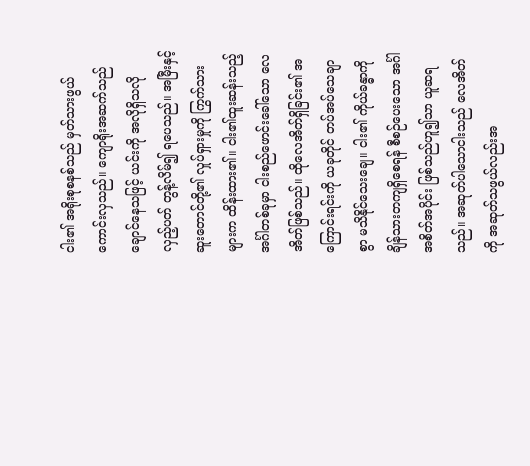ငါး၏ အရိုးစုစနစ်သည် မှတ်သားဖွယ် ကောင်းလှသည်။ ကျောရိုးအဆက်သည် ချောင်နေသဖြင့် ယင်းကို အလိုရှိသလို လှည့်ပတ် တွန့်လိမ်၍ ရပေသည်။ အမြီးနှင့် ဆူးတောင်တို့၏ လှုပ်ရှားမှုကို ကြွက်သားများက ထိန်းထား၏။ ငါး၏ထူးဆန်းသည့် အင်္ဂါတစ်ခုမှာ ငါးစည်ဖောင်းခေါ်သော လေအိတ်ဖြစ်သည်။ ထိုလေအိတ်ရှိခြင်း၏ အကြောင်းရင်းကို ယခုတိုင် တပ်အပ်သေချာစွာ မသိနိုင်သေးချေ။ ငါး၏ ကိုယ်ခန္ဓာကို ချိန်သားတကျရှိစေရန် စီစဉ်ပေးသော အင်္ဂါအစိတ်အပိုင်း ဖြစ်သည်ဟူ၍သာ ယူဆရသည်။ အဆုတ်ပါသောငါးသည် လေအိတ်ကို အဆုတ်သဖွယ်လည်းအ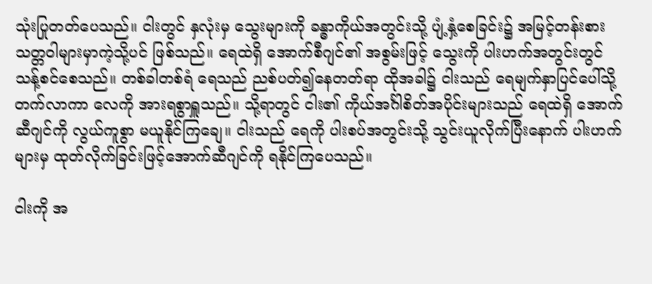သုံးပြုတတ်ပေသည်။ ငါးတွင် နှလုံးမှ သွေးများကို ခန္ဓာကိုယ်အတွင်းသို့ ပျံ့နှံ့စေခြင်း၌ အမြင့်တန်းစား သတ္တဝါများမှာကဲ့သို့ပင် ဖြစ်သည်။ ရေထဲရှိ အောက်စီဂျင်၏ အစွမ်းဖြင့် သွေးကို ပါးဟက်အတွင်းတွင် သန့်စင်စေသည်။ တစ်ခါတစ်ရံ ရေသည် ညစ်ပတ်၍နေတတ်ရာ ထိုအခါ၌ ငါးသည် ရေမျက်နှာပြင်ပေါ်သို့ တက်လာကာ လေကို အားရစွာရှူသည်။ သို့ရာတွင် ငါး၏ ကိုယ်အင်္ဂါစိတ်အပိုင်းများသည် ရေထဲရှိ အောက်ဆီဂျင်ကို လွယ်ကူစွာ မယူနိုင်ကြချေ။ ငါးသည် ရေကို ပါးစပ်အတွင်းသို့ သွင်းယူလိုက်ပြီးနောက် ပါးဟက်များမှ ထုတ်လိုက်ခြင်းဖြင့်အောက်ဆီဂျင်ကို ရနိုင်ကြပေသည်။

ငါးကို အ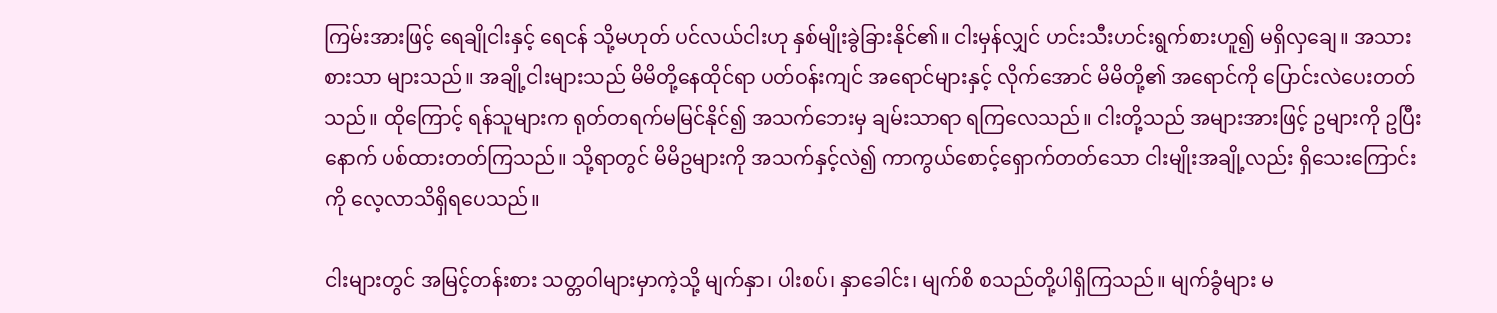ကြမ်းအားဖြင့် ရေချိုငါးနှင့် ရေငန် သို့မဟုတ် ပင်လယ်ငါးဟု နှစ်မျိုးခွဲခြားနိုင်၏။ ငါးမှန်လျှင် ဟင်းသီးဟင်းရွက်စားဟူ၍ မရှိလှချေ။ အသားစားသာ များသည်။ အချို့ငါးများသည် မိမိတို့နေထိုင်ရာ ပတ်ဝန်းကျင် အရောင်များနှင့် လိုက်အောင် မိမိတို့၏ အရောင်ကို ပြောင်းလဲပေးတတ်သည်။ ထိုကြောင့် ရန်သူများက ရုတ်တရက်မမြင်နိုင်၍ အသက်ဘေးမှ ချမ်းသာရာ ရကြလေသည်။ ငါးတို့သည် အများအားဖြင့် ဥများကို ဥပြီးနောက် ပစ်ထားတတ်ကြသည်။ သို့ရာတွင် မိမိဥများကို အသက်နှင့်လဲ၍ ကာကွယ်စောင့်ရှောက်တတ်သော ငါးမျိုးအချို့လည်း ရှိသေးကြောင်းကို လေ့လာသိရှိရပေသည်။

ငါးများတွင် အမြင့်တန်းစား သတ္တဝါများမှာကဲ့သို့ မျက်နှာ၊ ပါးစပ်၊ နှာခေါင်း၊ မျက်စိ စသည်တို့ပါရှိကြသည်။ မျက်ခွံများ မ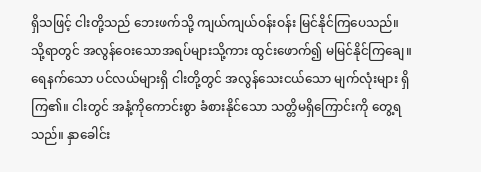ရှိသဖြင့် ငါးတို့သည် ဘေးဖက်သို့ ကျယ်ကျယ်ဝန်းဝန်း မြင်နိုင်ကြပေသည်။ သို့ရာတွင် အလွန်ဝေးသောအရပ်များသို့ကား ထွင်းဖောက်၍ မမြင်နိုင်ကြချေ။ ရေနက်သော ပင်လယ်များရှိ ငါးတို့တွင် အလွန်သေးငယ်သော မျက်လုံးများ ရှိကြ၏။ ငါးတွင် အနံ့ကိုကောင်းစွာ ခံစားနိုင်သော သတ္တိမရှိကြောင်းကို တွေ့ရသည်။ နှာခေါင်း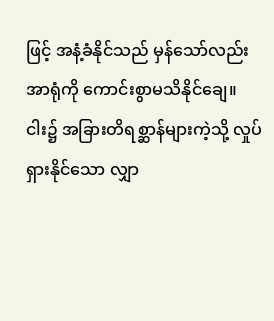ဖြင့် အနံ့ခံနိုင်သည် မှန်သော်လည်း အာရုံကို ကောင်းစွာမသိနိုင်ချေ။ ငါး၌ အခြားတိရစ္ဆာန်များကဲ့သို့ လှုပ်ရှားနိုင်သော လျှာ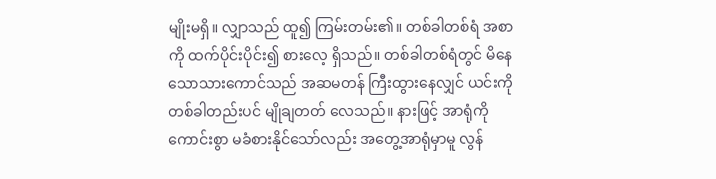မျိုးမရှိ။ လျှာသည် ထူ၍ ကြမ်းတမ်း၏။ တစ်ခါတစ်ရံ အစာကို ထက်ပိုင်းပိုင်း၍ စားလေ့ ရှိသည်။ တစ်ခါတစ်ရံတွင် မိနေသောသားကောင်သည် အဆမတန် ကြီးထွားနေလျှင် ယင်းကို တစ်ခါတည်းပင် မျိုချတတ် လေသည်။ နားဖြင့် အာရုံကို ကောင်းစွာ မခံစားနိုင်သော်လည်း အတွေ့အာရုံမှာမူ လွန်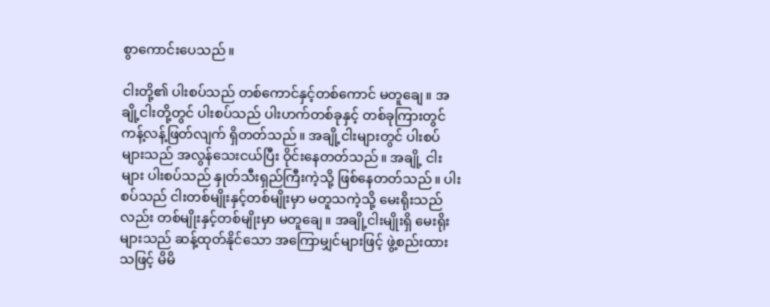စွာကောင်းပေသည်။

ငါးတို့၏ ပါးစပ်သည် တစ်ကောင်နှင့်တစ်ကောင် မတူချေ။ အချို့ငါးတို့တွင် ပါးစပ်သည် ပါးဟက်တစ်ခုနှင့် တစ်ခုကြားတွင် ကန့်လန့်ဖြတ်လျက် ရှိတတ်သည်။ အချို့ငါးများတွင် ပါးစပ်များသည် အလွန်သေးငယ်ပြီး ဝိုင်းနေတတ်သည်။ အချို့ ငါးများ ပါးစပ်သည် နှုတ်သီးရှည်ကြီးကဲ့သို့ ဖြစ်နေတတ်သည်။ ပါးစပ်သည် ငါးတစ်မျိုးနှင့်တစ်မျိုးမှာ မတူသကဲ့သို့ မေးရိုးသည်လည်း တစ်မျိုးနှင့်တစ်မျိုးမှာ မတူချေ။ အချို့ငါးမျိုးရှိ မေးရိုး များသည် ဆန့်ထုတ်နိုင်သော အကြောမျှင်များဖြင့် ဖွဲ့စည်းထားသဖြင့် မိမိ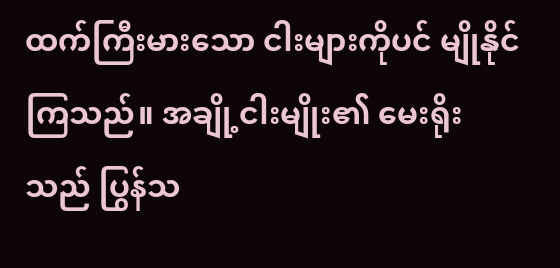ထက်ကြီးမားသော ငါးများကိုပင် မျိုနိုင်ကြသည်။ အချို့ငါးမျိုး၏ မေးရိုးသည် ပြွန်သ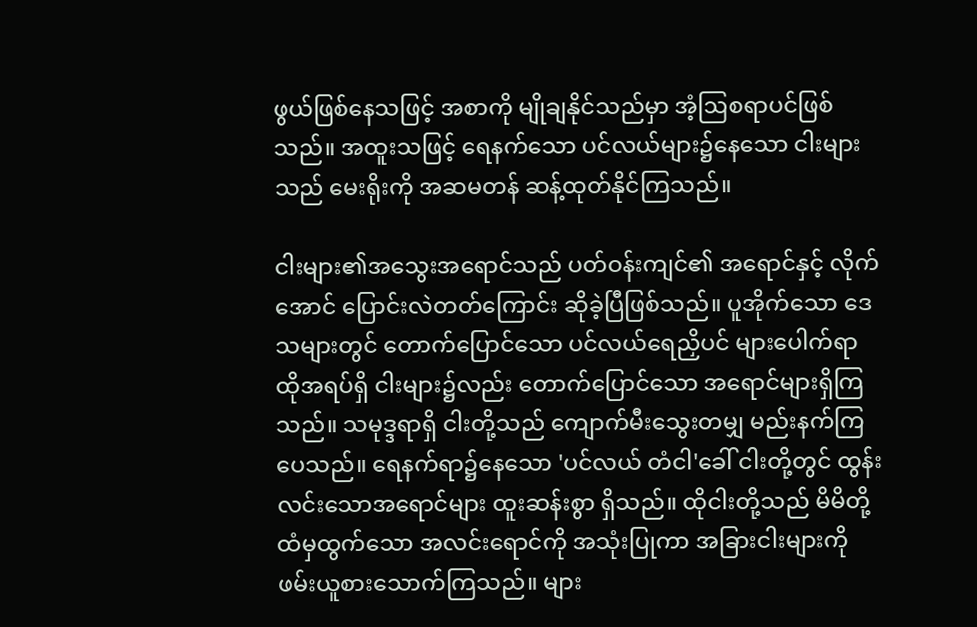ဖွယ်ဖြစ်နေသဖြင့် အစာကို မျိုချနိုင်သည်မှာ အံ့ဩစရာပင်ဖြစ်သည်။ အထူးသဖြင့် ရေနက်သော ပင်လယ်များ၌နေသော ငါးများသည် မေးရိုးကို အဆမတန် ဆန့်ထုတ်နိုင်ကြသည်။

ငါးများ၏အသွေးအရောင်သည် ပတ်ဝန်းကျင်၏ အရောင်နှင့် လိုက်အောင် ပြောင်းလဲတတ်ကြောင်း ဆိုခဲ့ပြီဖြစ်သည်။ ပူအိုက်သော ဒေသများတွင် တောက်ပြောင်သော ပင်လယ်ရေညှိပင် များပေါက်ရာ ထိုအရပ်ရှိ ငါးများ၌လည်း တောက်ပြောင်သော အရောင်များရှိကြသည်။ သမုဒ္ဒရာရှိ ငါးတို့သည် ကျောက်မီးသွေးတမျှ မည်းနက်ကြပေသည်။ ရေနက်ရာ၌နေသော 'ပင်လယ် တံငါ'ခေါ် ငါးတို့တွင် ထွန်းလင်းသောအရောင်များ ထူးဆန်းစွာ ရှိသည်။ ထိုငါးတို့သည် မိမိတို့ထံမှထွက်သော အလင်းရောင်ကို အသုံးပြုကာ အခြားငါးများကို ဖမ်းယူစားသောက်ကြသည်။ များ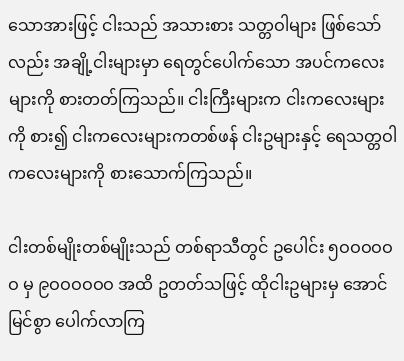သောအားဖြင့် ငါးသည် အသားစား သတ္တဝါများ ဖြစ်သော်လည်း အချို့ငါးများမှာ ရေတွင်ပေါက်သော အပင်ကလေးများကို စားတတ်ကြသည်။ ငါးကြီးများက ငါးကလေးများကို စား၍ ငါးကလေးများကတစ်ဖန် ငါးဥများနှင့် ရေသတ္တဝါ ကလေးများကို စားသောက်ကြသည်။

ငါးတစ်မျိုးတစ်မျိုးသည် တစ်ရာသီတွင် ဥပေါင်း ၅ဝဝဝဝဝဝ မှ ၉ဝဝဝဝဝဝ အထိ ဥတတ်သဖြင့် ထိုငါးဥများမှ အောင်မြင်စွာ ပေါက်လာကြ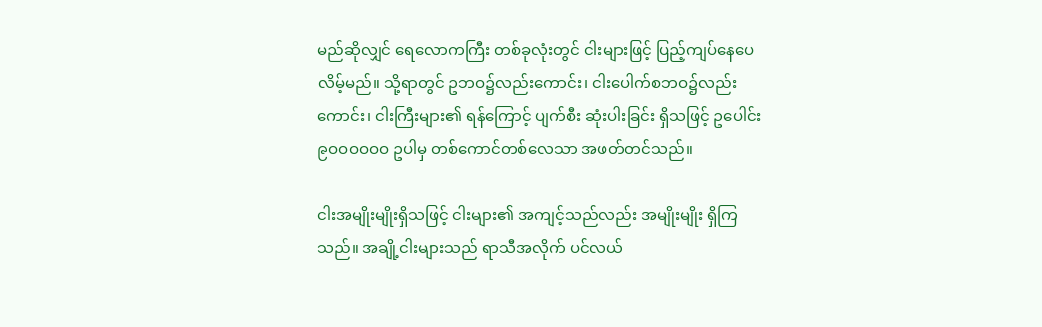မည်ဆိုလျှင် ရေလောကကြီး တစ်ခုလုံးတွင် ငါးများဖြင့် ပြည့်ကျပ်နေပေလိမ့်မည်။ သို့ရာတွင် ဥဘဝ၌လည်းကောင်း၊ ငါးပေါက်စဘဝ၌လည်းကောင်း၊ ငါးကြီးများ၏ ရန်ကြောင့် ပျက်စီး ဆုံးပါးခြင်း ရှိသဖြင့် ဥပေါင်း ၉ဝဝဝဝဝဝ ဥပါမှ တစ်ကောင်တစ်လေသာ အဖတ်တင်သည်။

ငါးအမျိုးမျိုးရှိသဖြင့် ငါးများ၏ အကျင့်သည်လည်း အမျိုးမျိုး ရှိကြသည်။ အချို့ငါးများသည် ရာသီအလိုက် ပင်လယ်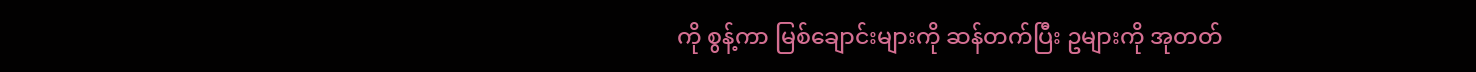ကို စွန့်ကာ မြစ်ချောင်းများကို ဆန်တက်ပြီး ဥများကို အုတတ်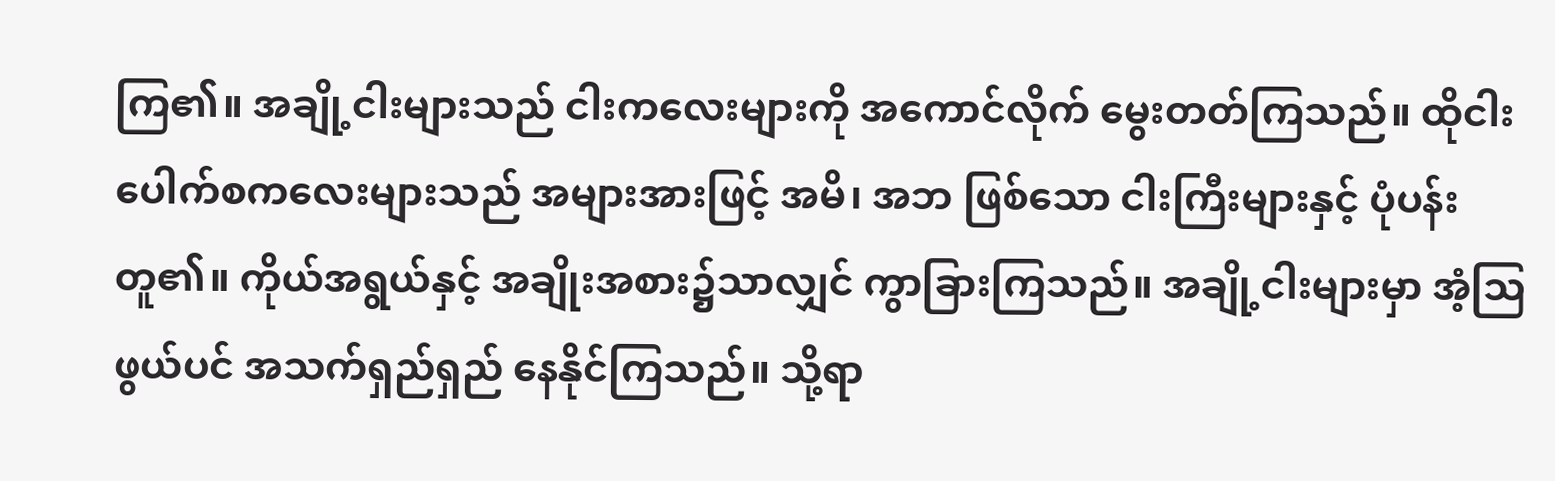ကြ၏။ အချို့ငါးများသည် ငါးကလေးများကို အကောင်လိုက် မွေးတတ်ကြသည်။ ထိုငါးပေါက်စကလေးများသည် အများအားဖြင့် အမိ၊ အဘ ဖြစ်သော ငါးကြီးများနှင့် ပုံပန်းတူ၏။ ကိုယ်အရွယ်နှင့် အချိုးအစား၌သာလျှင် ကွာခြားကြသည်။ အချို့ငါးများမှာ အံ့ဩဖွယ်ပင် အသက်ရှည်ရှည် နေနိုင်ကြသည်။ သို့ရာ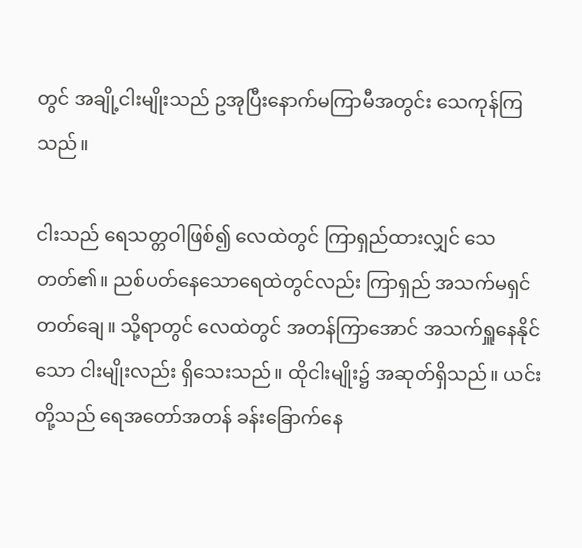တွင် အချို့ငါးမျိုးသည် ဥအုပြီးနောက်မကြာမီအတွင်း သေကုန်ကြသည်။

ငါးသည် ရေသတ္တဝါဖြစ်၍ လေထဲတွင် ကြာရှည်ထားလျှင် သေတတ်၏။ ညစ်ပတ်နေသောရေထဲတွင်လည်း ကြာရှည် အသက်မရှင်တတ်ချေ။ သို့ရာတွင် လေထဲတွင် အတန်ကြာအောင် အသက်ရှူနေနိုင်သော ငါးမျိုးလည်း ရှိသေးသည်။ ထိုငါးမျိုး၌ အဆုတ်ရှိသည်။ ယင်းတို့သည် ရေအတော်အတန် ခန်းခြောက်နေ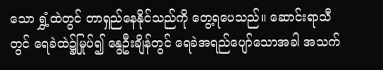သော ရွှံ့ထဲတွင် တာရှည်နေနိုင်သည်ကို တွေ့ရပေသည်။ ဆောင်းရာသီတွင် ရေခဲထဲ၌မြုပ်၍ နွေဦးချိန်တွင် ရေခဲအရည်ပျော်သောအခါ အသက်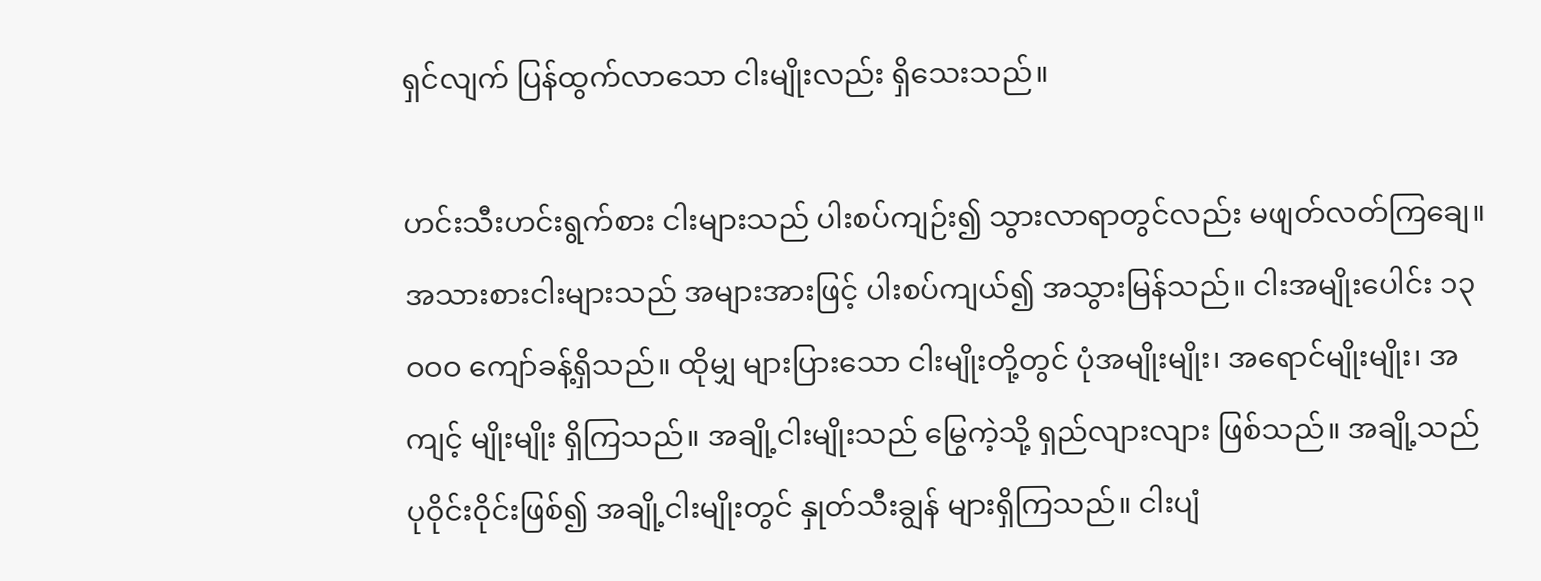ရှင်လျက် ပြန်ထွက်လာသော ငါးမျိုးလည်း ရှိသေးသည်။

ဟင်းသီးဟင်းရွက်စား ငါးများသည် ပါးစပ်ကျဉ်း၍ သွားလာရာတွင်လည်း မဖျတ်လတ်ကြချေ။ အသားစားငါးများသည် အများအားဖြင့် ပါးစပ်ကျယ်၍ အသွားမြန်သည်။ ငါးအမျိုးပေါင်း ၁၃ဝဝဝ ကျော်ခန့်ရှိသည်။ ထိုမျှ များပြားသော ငါးမျိုးတို့တွင် ပုံအမျိုးမျိုး၊ အရောင်မျိုးမျိုး၊ အကျင့် မျိုးမျိုး ရှိကြသည်။ အချို့ငါးမျိုးသည် မြွေကဲ့သို့ ရှည်လျားလျား ဖြစ်သည်။ အချို့သည် ပုဝိုင်းဝိုင်းဖြစ်၍ အချို့ငါးမျိုးတွင် နှုတ်သီးချွန် များရှိကြသည်။ ငါးပျံ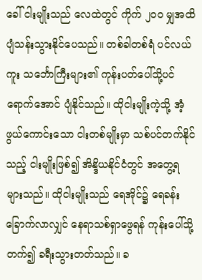ခေါ် ငါးမျိုးသည် လေထဲတွင် ကိုက် ၂ဝဝ မျှအထိ ပျံသန်းသွားနိုင်ပေသည်။ တစ်ခါတစ်ရံ ပင်လယ်ကူး သင်္ဘောကြီးများ၏ ကုန်းပတ်ပေါ်သို့ပင် ရောက်အောင် ပျံနိုင်သည်။ ထိုငါးမျိုးကဲ့သို့ အံ့ဖွယ်ကောင်းသော ငါးတစ်မျိုးမှာ သစ်ပင်တက်နိုင်သည့် ငါးမျိုးဖြစ်၍ အိန္ဒိယနိုင်ငံတွင် အတွေ့ရများသည်။ ထိုငါးမျိုးသည် ရေအိုင်၌ ရေခန်းခြောက်လာလျှင် နေရာသစ်ရှာဖွေရန် ကုန်းပေါ်သို့တက်၍ ခရီးသွားတတ်သည်။ ခ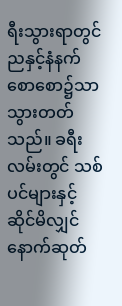ရီးသွားရာတွင် ညနှင့်နံနက်စောစော၌သာ သွားတတ်သည်။ ခရီးလမ်းတွင် သစ်ပင်များနှင့် ဆိုင်မိလျှင် နောက်ဆုတ်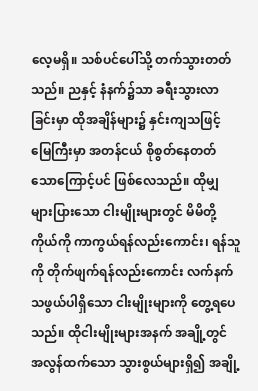လေ့မရှိ။ သစ်ပင်ပေါ်သို့ တက်သွားတတ်သည်။ ညနှင့် နံနက်၌သာ ခရီးသွားလာခြင်းမှာ ထိုအချိန်များ၌ နှင်းကျသဖြင့် မြေကြီးမှာ အတန်ငယ် စိုစွတ်နေတတ်သောကြောင့်ပင် ဖြစ်လေသည်။ ထိုမျှ များပြားသော ငါးမျိုးများတွင် မိမိတို့ကိုယ်ကို ကာကွယ်ရန်လည်းကောင်း၊ ရန်သူကို တိုက်ဖျက်ရန်လည်းကောင်း လက်နက်သဖွယ်ပါရှိသော ငါးမျိုးများကို တွေ့ရပေသည်။ ထိုငါးမျိုးများအနက် အချို့တွင် အလွန်ထက်သော သွားစွယ်များရှိ၍ အချို့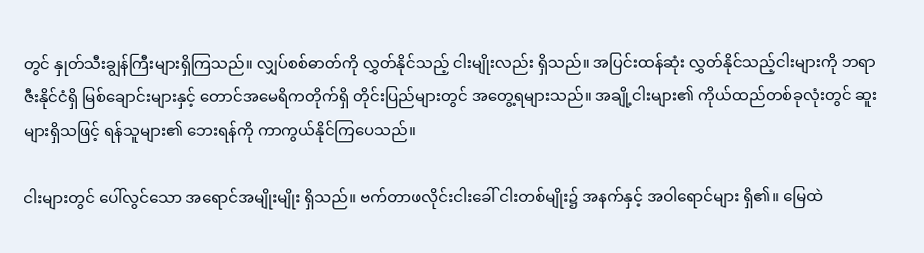တွင် နှုတ်သီးချွန်ကြီးများရှိကြသည်။ လျှပ်စစ်ဓာတ်ကို လွှတ်နိုင်သည့် ငါးမျိုးလည်း ရှိသည်။ အပြင်းထန်ဆုံး လွှတ်နိုင်သည့်ငါးများကို ဘရာဇီးနိုင်ငံရှိ မြစ်ချောင်းများနှင့် တောင်အမေရိကတိုက်ရှိ တိုင်းပြည်များတွင် အတွေ့ရများသည်။ အချို့ငါးများ၏ ကိုယ်ထည်တစ်ခုလုံးတွင် ဆူးများရှိသဖြင့် ရန်သူများ၏ ဘေးရန်ကို ကာကွယ်နိုင်ကြပေသည်။

ငါးများတွင် ပေါ်လွင်သော အရောင်အမျိုးမျိုး ရှိသည်။ ဗက်တာဖလိုင်းငါးခေါ် ငါးတစ်မျိုး၌ အနက်နှင့် အဝါရောင်များ ရှိ၏။ မြေထဲ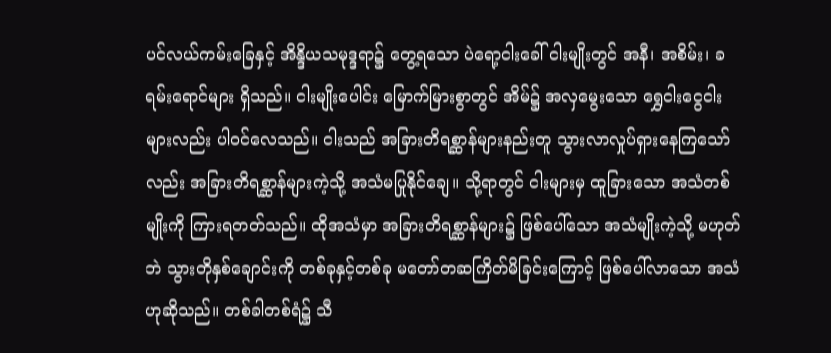ပင်လယ်ကမ်းခြေနှင့် အိန္ဒိယသမုဒ္ဒရာ၌ တွေ့ရသော ပဲရော့ငါးခေါ် ငါးမျိုးတွင် အနီ၊ အစိမ်း၊ ခရမ်းရောင်များ ရှိသည်။ ငါးမျိုးပေါင်း မြောက်မြားစွာတွင် အိမ်၌ အလှမွေးသော ရွှေငါးငွေငါးများလည်း ပါဝင်လေသည်။ ငါးသည် အခြားတိရစ္ဆာန်များနည်းတူ သွားလာလှုပ်ရှားနေကြသော်လည်း အခြားတိရစ္ဆာန်များကဲ့သို့ အသံမပြုနိုင်ချေ။ သို့ရာတွင် ငါးများမှ ထူခြားသော အသံတစ်မျိုးကို ကြားရတတ်သည်။ ထိုအသံမှာ အခြားတိရစ္ဆာန်များ၌ ဖြစ်ပေါ်သော အသံမျိုးကဲ့သို့ မဟုတ်ဘဲ သွားတိုနှစ်ချောင်းကို တစ်ခုနှင့်တစ်ခု မတော်တဆကြိတ်မိခြင်းကြောင့် ဖြစ်ပေါ်လာသော အသံဟုဆိုသည်။ တစ်ခါတစ်ရံ၌ သီ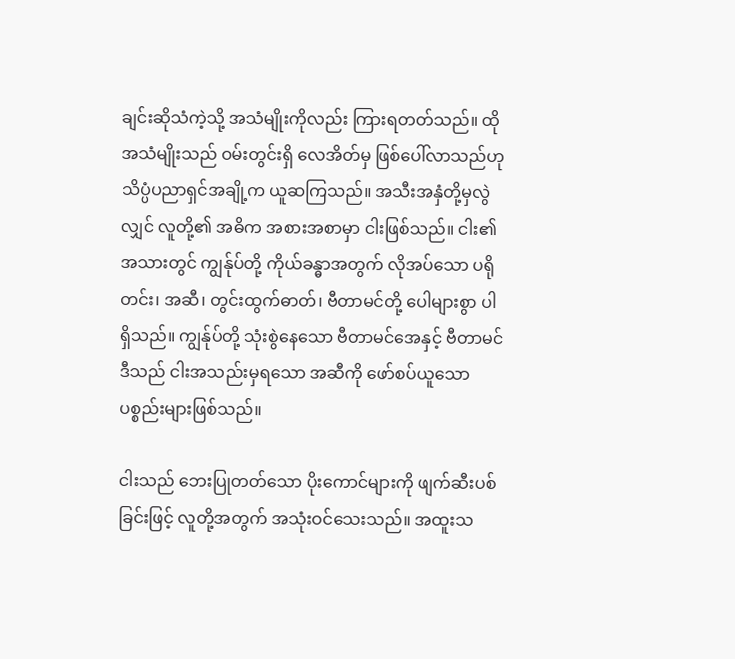ချင်းဆိုသံကဲ့သို့ အသံမျိုးကိုလည်း ကြားရတတ်သည်။ ထိုအသံမျိုးသည် ဝမ်းတွင်းရှိ လေအိတ်မှ ဖြစ်ပေါ်လာသည်ဟု သိပ္ပံပညာရှင်အချို့က ယူဆကြသည်။ အသီးအနှံတို့မှလွဲလျှင် လူတို့၏ အဓိက အစားအစာမှာ ငါးဖြစ်သည်။ ငါး၏အသားတွင် ကျွန်ုပ်တို့ ကိုယ်ခန္ဓာအတွက် လိုအပ်သော ပရိုတင်း၊ အဆီ၊ တွင်းထွက်ဓာတ်၊ ဗီတာမင်တို့ ပေါများစွာ ပါရှိသည်။ ကျွန်ုပ်တို့ သုံးစွဲနေသော ဗီတာမင်အေနှင့် ဗီတာမင် ဒီသည် ငါးအသည်းမှရသော အဆီကို ဖော်စပ်ယူသော ပစ္စည်းများဖြစ်သည်။

ငါးသည် ဘေးပြုတတ်သော ပိုးကောင်များကို ဖျက်ဆီးပစ်ခြင်းဖြင့် လူတို့အတွက် အသုံးဝင်သေးသည်။ အထူးသ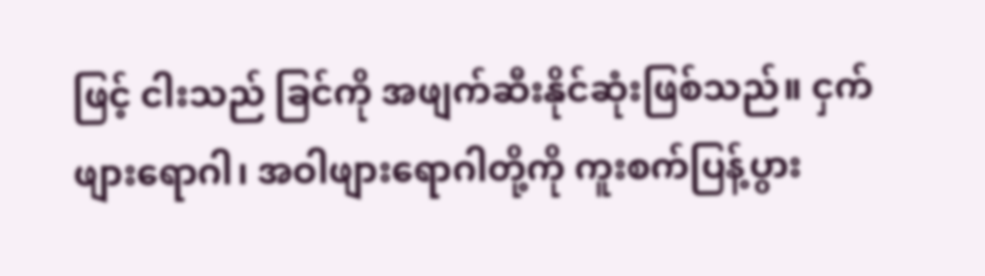ဖြင့် ငါးသည် ခြင်ကို အဖျက်ဆီးနိုင်ဆုံးဖြစ်သည်။ ငှက်ဖျားရောဂါ၊ အဝါဖျားရောဂါတို့ကို ကူးစက်ပြန့်ပွား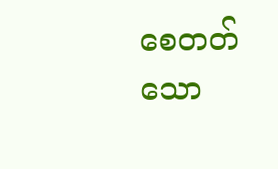စေတတ်သော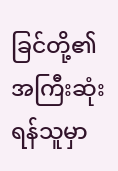ခြင်တို့၏ အကြီးဆုံးရန်သူမှာ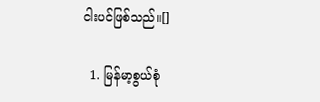ငါးပင်ဖြစ်သည်။[]

  1. မြန်မာ့စွယ်စုံ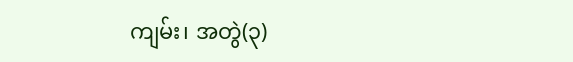ကျမ်း၊ အတွဲ(၃)